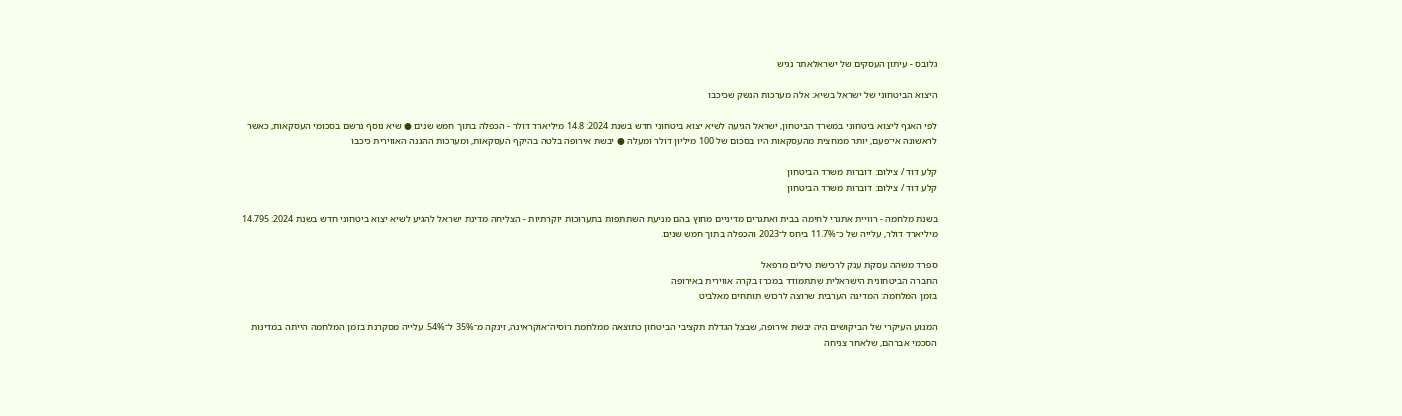גלובס - עיתון העסקים של ישראלאתר נגיש

היצוא הביטחוני של ישראל בשיא: אלה מערכות הנשק שכיכבו

לפי האגף ליצוא ביטחוני במשרד הביטחון, ישראל הגיעה לשיא יצוא ביטחוני חדש בשנת 2024: 14.8 מיליארד דולר - הכפלה בתוך חמש שנים ● שיא נוסף נרשם בסכומי העסקאות, כאשר לראשונה אי־פעם, יותר ממחצית מהעסקאות היו בסכום של 100 מיליון דולר ומעלה ● יבשת אירופה בלטה בהיקף העסקאות, ומערכות ההגנה האווירית כיכבו

קלע דוד / צילום: דוברות משרד הביטחון
קלע דוד / צילום: דוברות משרד הביטחון

בשנת מלחמה - רוויית אתגרי לחימה בבית ואתגרים מדיניים מחוץ בהם מניעת השתתפות בתערוכות יוקרתיות - הצליחה מדינת ישראל להגיע לשיא יצוא ביטחוני חדש בשנת 2024: 14.795 מיליארד דולר, עלייה של כ־11.7% ביחס ל־2023 והכפלה בתוך חמש שנים.

ספרד משהה עסקת ענק לרכישת טילים מרפאל
החברה הביטחונית הישראלית שתתמודד במכרז בקרה אווירית באירופה
בזמן המלחמה: המדינה הערבית שרוצה לרכוש תותחים מאלביט

המנוע העיקרי של הביקושים היה יבשת אירופה, שבצל הגדלת תקציבי הביטחון כתוצאה ממלחמת רוסיה־אוקראינה, זינקה מ־35% ל־54%. עלייה מסקרנת בזמן המלחמה הייתה במדינות הסכמי אברהם, שלאחר צניחה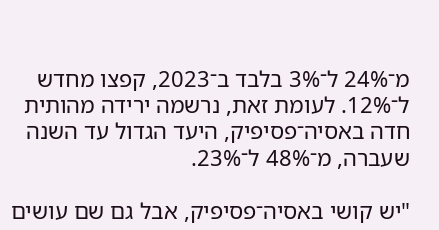מ־24% ל־3% בלבד ב־2023, קפצו מחדש ל־12%. לעומת זאת, נרשמה ירידה מהותית חדה באסיה־פסיפיק, היעד הגדול עד השנה שעברה, מ־48% ל־23%.

"יש קושי באסיה־פסיפיק, אבל גם שם עושים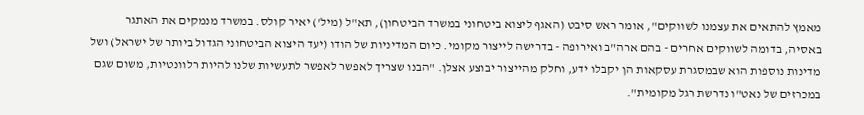מאמץ להתאים את עצמנו לשווקים", אומר ראש סיבט (האגף ליצוא ביטחוני במשרד הביטחון), תא"ל (מיל') יאיר קולס. במשרד מנמקים את האתגר באסיה, בדומה לשווקים אחרים - בהם ארה"ב ואירופה - בדרישה לייצור מקומי. כיום המדיניות של הודו (יעד היצוא הביטחוני הגדול ביותר של ישראל) ושל מדינות נוספות הוא שבמסגרת עסקאות הן יקבלו ידע, וחלק מהייצור יבוצע אצלן. "הבנו שצריך לאפשר לאפשר לתעשיות שלנו להיות רלוונטיות, משום שגם במכרזים של נאט"ו נדרשת רגל מקומית".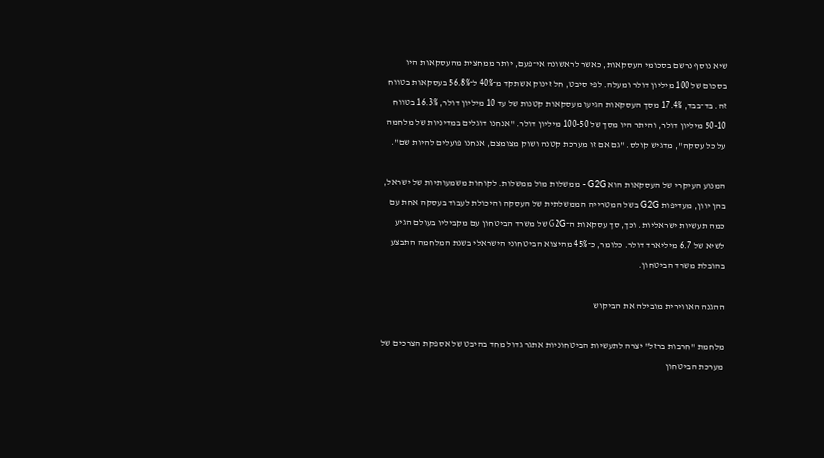שיא נוסף נרשם בסכומי העסקאות, כאשר לראשונה אי־פעם, יותר ממחצית מהעסקאות היו בסכום של 100 מיליון דולר ומעלה. לפי סיבט, חל זינוק אשתקד מ־40% ל־56.8% בעסקאות בטווח זה. בד־בבד, 17.4% מסך העסקאות הגיעו מעסקאות קטנות של עד 10 מיליון דולר, 16.3% בטווח 50-10 מיליון דולר, והיתר היו מסך של 100-50 מיליון דולר. "אנחנו דוגלים במדיניות של מלחמה על כל עסקה", מדגיש קולס. "גם אם זו מערכת קטנה ושוק מצומצם, אנחנו פועלים להיות שם".

המנוע העיקרי של העסקאות הוא G2G - ממשלות מול ממשלות. לקוחות משמעותיות של ישראל, בהן יוון, מעדיפות G2G בשל המטרייה הממשלתית של העסקה והיכולת לעבוד בעסקה אחת עם כמה תעשיות ישראליות. וכך, סך עסקאות ה־G2G של משרד הביטחון עם מקביליו בעולם הגיע לשיא של 6.7 מיליארד דולר. כלומר, כ־45% מהיצוא הביטחוני הישראלי בשנת המלחמה התבצע בהובלת משרד הביטחון.

ההגנה האווירית מובילה את הביקוש

מלחמת "חרבות ברזל" יצרה לתעשיות הביטחוניות אתגר גדול מחד בהיבט של אספקת הצרכים של מערכת הביטחון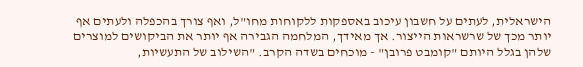הישראלית, לעתים על חשבון עיכוב באספקות ללקוחות מחו"ל, ואף צורך בהכפלה ולעתים אף יותר מכך של שרשראות הייצור. אך מאידך, המלחמה הגבירה אף יותר את הביקושים למוצרים שלהן בגלל היותם "קומבט פרובן" - מוכחים בשדה הקרב. "השילוב של התעשיות,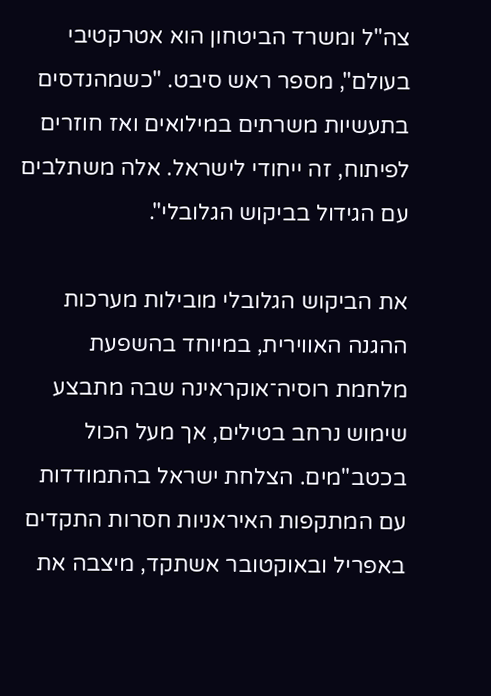צה"ל ומשרד הביטחון הוא אטרקטיבי בעולם", מספר ראש סיבט. "כשמהנדסים בתעשיות משרתים במילואים ואז חוזרים לפיתוח, זה ייחודי לישראל. אלה משתלבים עם הגידול בביקוש הגלובלי".

את הביקוש הגלובלי מובילות מערכות ההגנה האווירית, במיוחד בהשפעת מלחמת רוסיה־אוקראינה שבה מתבצע שימוש נרחב בטילים, אך מעל הכול בכטב"מים. הצלחת ישראל בהתמודדות עם המתקפות האיראניות חסרות התקדים באפריל ובאוקטובר אשתקד, מיצבה את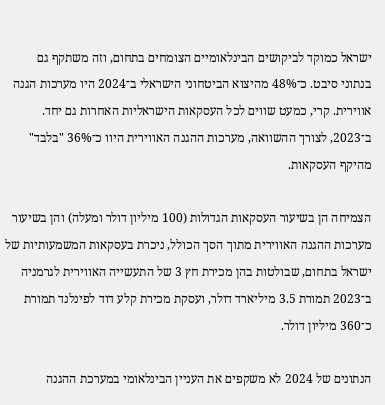ישראל כמוקד לביקושים הבינלאומיים הצומחים בתחום, וזה משתקף גם בנתוני סיבט. כ־48% מהיצוא הביטחוני הישראלי ב־2024 היו מערכות הגנה אווירית. קרי, כמעט שווים לכל העסקאות הישראליות האחרות גם יחד. ב־2023, לצורך ההשוואה, מערכות ההגנה האווירית היוו כ־36% "בלבד" מהיקף העסקאות.

הצמיחה הן בשיעור העסקאות הגדולות (100 מיליון דולר ומעלה) והן בשיעור מערכות ההגנה האווירית מתוך הסך הכולל, ניכרת בעסקאות המשמעותיות של ישראל בתחום, שבולטות בהן מכירת חץ 3 של התעשייה האווירית לגרמניה ב־2023 תמורת 3.5 מיליארד דולר, ועסקת מכירת קלע דוד לפינלנד תמורת כ־360 מיליון דולר.

הנתונים של 2024 לא משקפים את העניין הבינלאומי במערכת ההגנה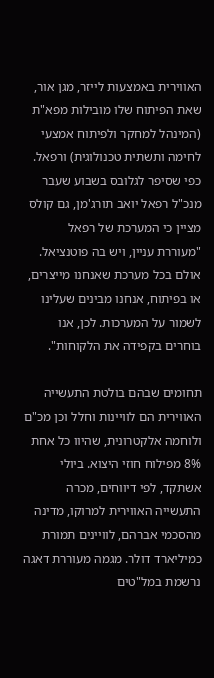האווירית באמצעות לייזר, מגן אור, שאת הפיתוח שלו מובילות מפא"ת (המינהל למחקר ולפיתוח אמצעי לחימה ותשתית טכנולוגית) ורפאל. כפי שסיפר לגלובס בשבוע שעבר מנכ"ל רפאל יואב תורג'מן, גם קולס מציין כי המערכת של רפאל "מעוררת עניין, ויש בה פוטנציאל. אולם בכל מערכת שאנחנו מייצרים, או בפיתוח, אנחנו מבינים שעלינו לשמור על המערכות. לכן, אנו בוחרים בקפידה את הלקוחות".

תחומים שבהם בולטת התעשייה האווירית הם לוויינות וחלל וכן מכ"ם ולוחמה אלקטרונית, שהיוו כל אחת 8% מפילוח חוזי היצוא. ביולי אשתקד, לפי דיווחים, מכרה התעשייה האווירית למרוקו, מדינה מהסכמי אברהם, לוויינים תמורת כמיליארד דולר. מגמה מעוררת דאגה נרשמת במל"טים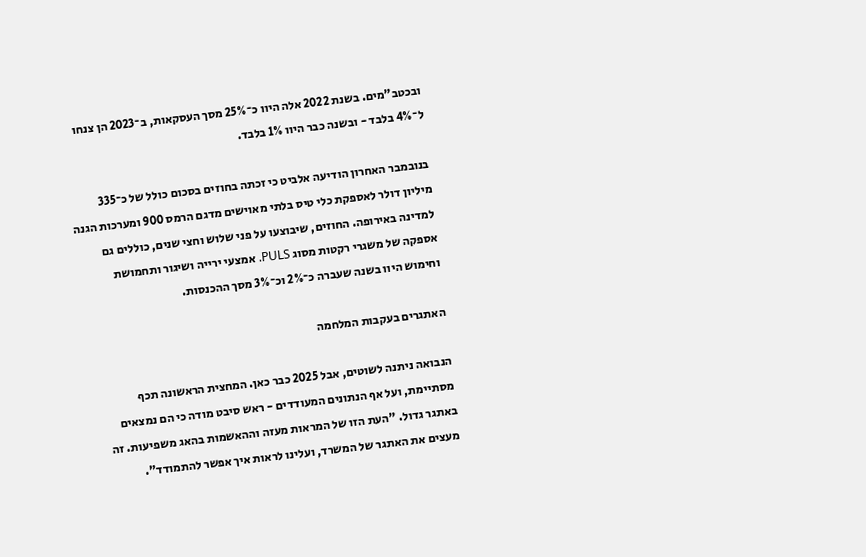ובכטב"מים. בשנת 2022 אלה היוו כ־25% מסך העסקאות, ב־2023 הן צנחו ל־4% בלבד - ובשנה כבר היוו 1% בלבד.

בנובמבר האחרון הודיעה אלביט כי זכתה בחוזים בסכום כולל של כ־335 מיליון דולר לאספקת כלי טיס בלתי מאוישים מדגם הרמס 900 ומערכות הגנה למדינה באירופה. החוזים, שיבוצעו על פני שלוש וחצי שנים, כוללים גם אספקה של משגרי רקטות מסוג PULS. אמצעי ירייה ושיגור ותחמושת וחימוש היוו בשנה שעברה כ־2% וכ־3% מסך ההכנסות.

האתגרים בעקבות המלחמה

הנבואה ניתנה לשוטים, אבל 2025 כבר כאן. המחצית הראשונה תכף מסתיימת, ועל אף הנתונים המעודדים - ראש סיבט מודה כי הם נמצאים באתגר גדול. "העת הזו של המראות מעזה וההאשמות בהאג משפיעות. זה מעצים את האתגר של המשרד, ועלינו לראות איך אפשר להתמודד".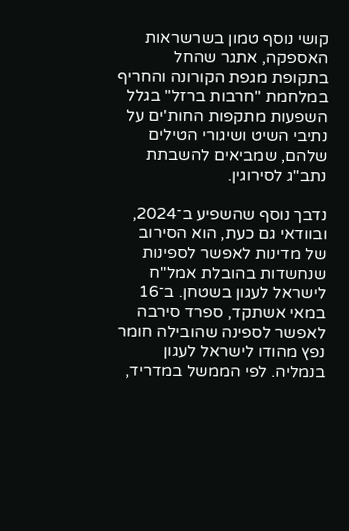קושי נוסף טמון בשרשראות האספקה, אתגר שהחל בתקופת מגפת הקורונה והחריף במלחמת "חרבות ברזל" בגלל השפעות מתקפות החות'ים על נתיבי השיט ושיגורי הטילים שלהם, שמביאים להשבתת נתב"ג לסירוגין.

נדבך נוסף שהשפיע ב־2024, ובוודאי גם כעת, הוא הסירוב של מדינות לאפשר לספינות שנחשדות בהובלת אמל"ח לישראל לעגון בשטחן. ב־16 במאי אשתקד, ספרד סירבה לאפשר לספינה שהובילה חומר נפץ מהודו לישראל לעגון בנמליה. לפי הממשל במדריד,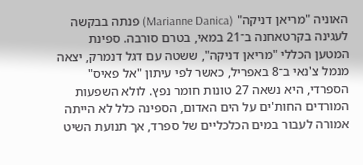האוניה "מריאן דניקה" (Marianne Danica) פנתה בבקשה לעגינה בקרטאחנה ב־21 במאי, בטרם סורבה. ספינת המטען הכללי "מריאן דניקה", ששטה עם דגל דנמרק, יצאה מנמל צ'נאי ב־8 באפריל, כאשר לפי עיתון "אל פאיס" הספרדי, היא נשאה 27 טונות חומר נפץ. לולא השפעות המורדים החות'ים על הים האדום, הספינה כלל לא הייתה אמורה לעבור במים הכלכליים של ספרד, אך תנועת השיט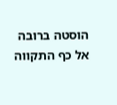הוסטה ברובה אל כף התקווה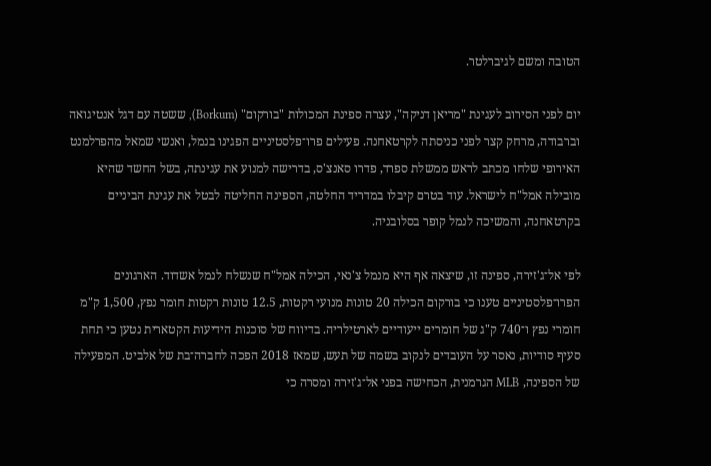הטובה ומשם לגיברלטר.

יום לפני הסירוב לעגינת "מריאן דניקה", עצרה ספינת המכולות "בורקום" (Borkum), ששטה עם דגל אנטיגואה וברבודה, מרחק קצר לפני כניסתה לקרטאחנה. פעילים פרו־פלסטיניים הפגינו בנמל, ואנשי שמאל מהפרלמנט האירופי שלחו מכתב לראש ממשלת ספרד, פדרו סאנצ'ס, בדרישה למנוע את עגינתה, בשל החשד שהיא מובילה אמל"ח לישראל. עוד בטרם קיבלו במדריד החלטה, הספינה החליטה לבטל את עגינת הביניים בקרטאחנה, והמשיכה לנמל קופר בסלובניה.

לפי אל־ג'זירה, ספינה זו, שיצאה אף היא מנמל צ'נאי, הכילה אמל"ח שנשלח לנמל אשדוד. הארגונים הפרו־פלסטיניים טענו כי בורקום הכילה 20 טונות מנועי רקטות, 12.5 טונות רקטות חומר נפץ, 1,500 ק"מ חומרי נפץ ו־740 ק"ג של חומרים ייעודיים לארטילריה. בדיווח של סוכנות הידיעות הקטארית נטען כי תחת סעיף סודיות, נאסר על העובדים לנקוב בשמה של תעש, שמאז 2018 הפכה לחברה־בת של אלביט. המפעילה של הספינה, MLB הגרמנית, הכחישה בפני אל־ג'זירה ומסרה כי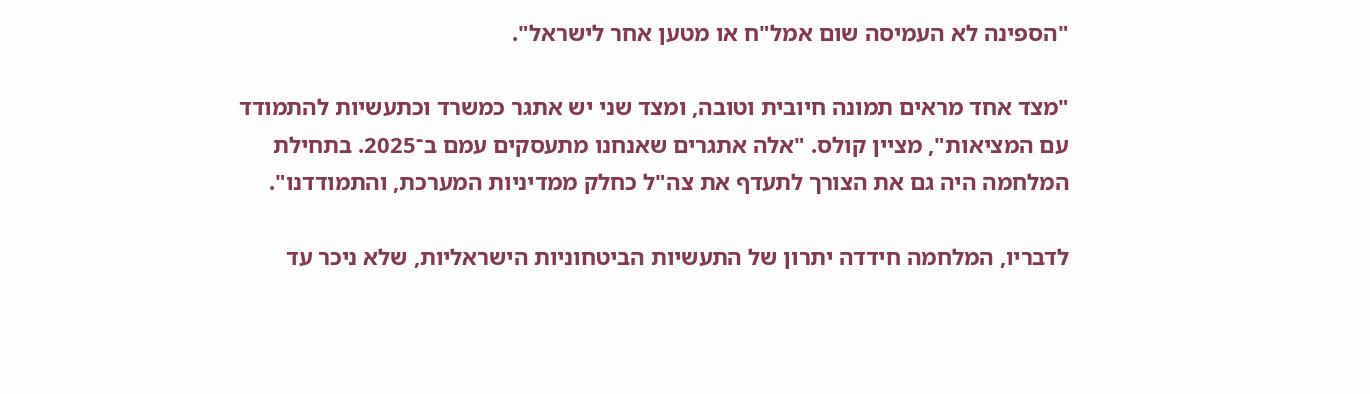"הספינה לא העמיסה שום אמל"ח או מטען אחר לישראל".

"מצד אחד מראים תמונה חיובית וטובה, ומצד שני יש אתגר כמשרד וכתעשיות להתמודד עם המציאות", מציין קולס. "אלה אתגרים שאנחנו מתעסקים עמם ב־2025. בתחילת המלחמה היה גם את הצורך לתעדף את צה"ל כחלק ממדיניות המערכת, והתמודדנו".

לדבריו, המלחמה חידדה יתרון של התעשיות הביטחוניות הישראליות, שלא ניכר עד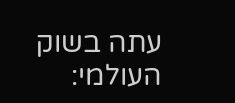עתה בשוק העולמי: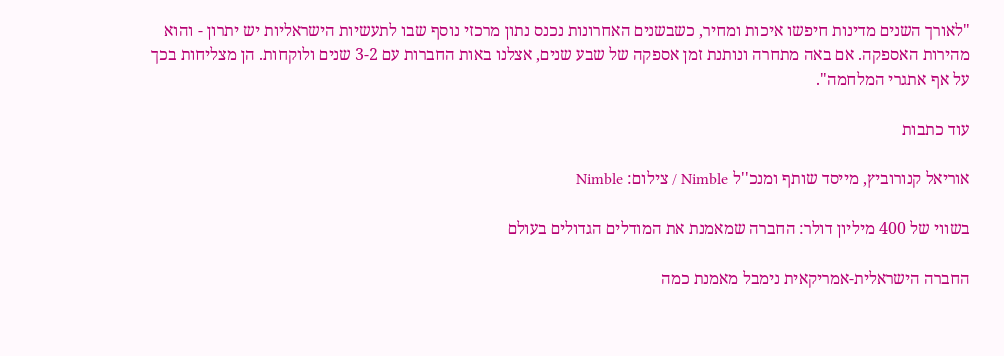"לאורך השנים מדינות חיפשו איכות ומחיר, כשבשנים האחרונות נכנס נתון מרכזי נוסף שבו לתעשיות הישראליות יש יתרון - והוא מהירות האספקה. אם באה מתחרה ונותנת זמן אספקה של שבע שנים, אצלנו באות החברות עם 3-2 שנים ולוקחות. הן מצליחות בכך על אף אתגרי המלחמה".

עוד כתבות

אוריאל קנורוביץ, מייסד שותף ומנכ''ל Nimble / צילום: Nimble

בשווי של 400 מיליון דולר: החברה שמאמנת את המודלים הגדולים בעולם

החברה הישראלית-אמריקאית נימבל מאמנת כמה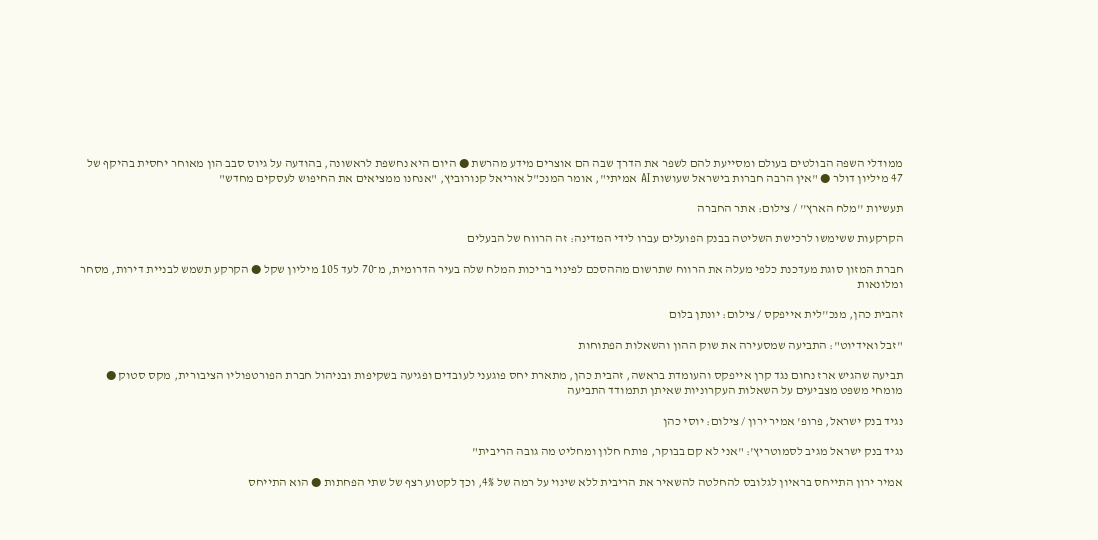ממודלי השפה הבולטים בעולם ומסייעת להם לשפר את הדרך שבה הם אוצרים מידע מהרשת ● היום היא נחשפת לראשונה, בהודעה על גיוס סבב הון מאוחר יחסית בהיקף של 47 מיליון דולר ● "אין הרבה חברות בישראל שעושות AI אמיתי", אומר המנכ"ל אוריאל קנורוביץ, "אנחנו ממציאים את החיפוש לעסקים מחדש"

תעשיות ''מלח הארץ'' / צילום: אתר החברה

הקרקעות ששימשו לרכישת השליטה בבנק הפועלים עברו לידי המדינה: זה הרווח של הבעלים

חברת המזון סוגת מעדכנת כלפי מעלה את הרווח שתרשום מההסכם לפינוי בריכות המלח שלה בעיר הדרומית, מ־70 לעד 105 מיליון שקל ● הקרקע תשמש לבניית דירות, מסחר ומלונאות

זהבית כהן, מנכ''לית אייפקס / צילום: יונתן בלום

"זבל ואידיוט": התביעה שמסעירה את שוק ההון והשאלות הפתוחות

תביעה שהגיש ארז נחום נגד קרן אייפקס והעומדת בראשה, זהבית כהן, מתארת יחס פוגעני לעובדים ופגיעה בשקיפות ובניהול חברת הפורטפוליו הציבורית, מקס סטוק ● מומחי משפט מצביעים על השאלות העקרוניות שאיתן תתמודד התביעה

נגיד בנק ישראל, פרופ' אמיר ירון / צילום: יוסי כהן

נגיד בנק ישראל מגיב לסמוטריץ': "אני לא קם בבוקר, פותח חלון ומחליט מה גובה הריבית"

אמיר ירון התייחס בראיון לגלובס להחלטה להשאיר את הריבית ללא שינוי על רמה של 4%, וכך לקטוע רצף של שתי הפחתות ● הוא התייחס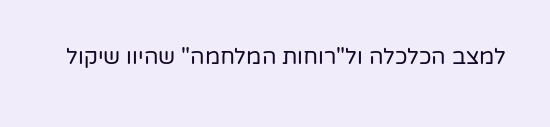למצב הכלכלה ול"רוחות המלחמה" שהיוו שיקול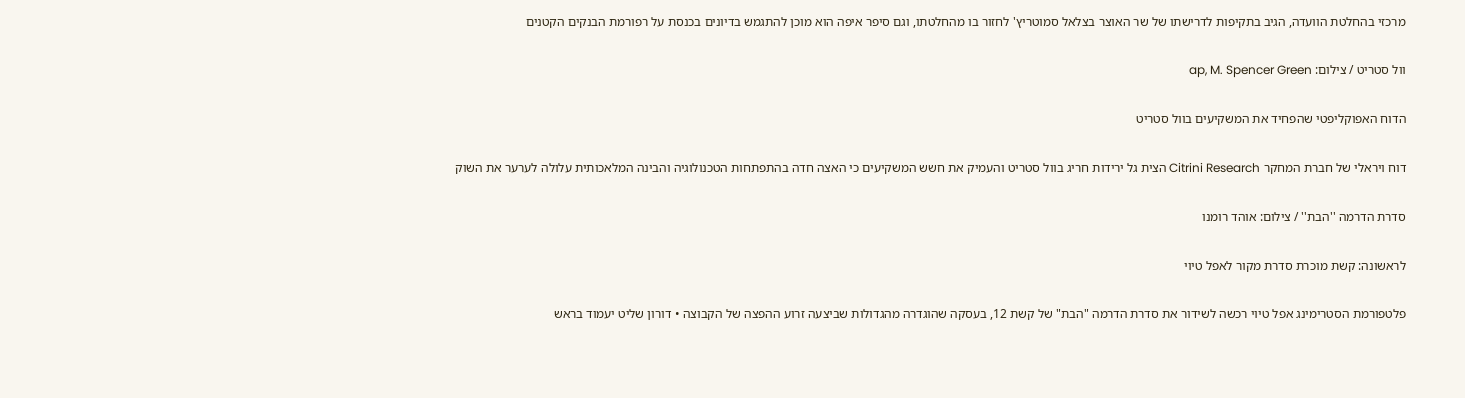מרכזי בהחלטת הוועדה, הגיב בתקיפות לדרישתו של שר האוצר בצלאל סמוטריץ' לחזור בו מהחלטתו, וגם סיפר איפה הוא מוכן להתגמש בדיונים בכנסת על רפורמת הבנקים הקטנים

וול סטריט / צילום: ap, M. Spencer Green

הדוח האפוקליפטי שהפחיד את המשקיעים בוול סטריט

דוח ויראלי של חברת המחקר Citrini Research הצית גל ירידות חריג בוול סטריט והעמיק את חשש המשקיעים כי האצה חדה בהתפתחות הטכנולוגיה והבינה המלאכותית עלולה לערער את השוק

סדרת הדרמה ''הבת'' / צילום: אוהד רומנו

לראשונה: קשת מוכרת סדרת מקור לאפל טיוי

פלטפורמת הסטרימינג אפל טיוי רכשה לשידור את סדרת הדרמה "הבת" של קשת 12, בעסקה שהוגדרה מהגדולות שביצעה זרוע ההפצה של הקבוצה • דורון שליט יעמוד בראש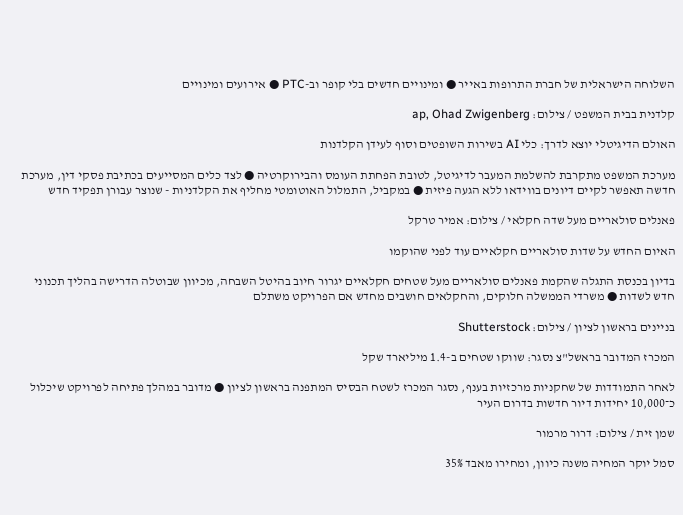השלוחה הישראלית של חברת התרופות באייר ● ומינויים חדשים בלי קופר וב-PTC ● אירועים ומינויים

קלדנית בבית המשפט / צילום: ap, Ohad Zwigenberg

האולם הדיגיטלי יוצא לדרך: כלי AI בשירות השופטים וסוף לעידן הקלדנות

מערכת המשפט מתקרבת להשלמת המעבר לדיגיטל, לטובת הפחתת העומס והבירוקרטיה ● לצד כלים המסייעים בכתיבת פסקי דין, מערכת חדשה תאפשר לקיים דיונים בווידאו ללא הגעה פיזית ● במקביל, התמלול האוטומטי מחליף את הקלדניות - שנוצר עבורן תפקיד חדש

פאנלים סולאריים מעל שדה חקלאי / צילום: אמיר טרקל

האיום החדש על שדות סולאריים חקלאיים עוד לפני שהוקמו

בדיון בכנסת התגלה שהקמת פאנלים סולאריים מעל שטחים חקלאיים יגרור חיוב בהיטל השבחה, מכיוון שבוטלה הדרישה בהליך תכנוני חדש לשדות ● משרדי הממשלה חלוקים, והחקלאים חושבים מחדש אם הפרויקט משתלם

בניינים בראשון לציון / צילום: Shutterstock

המכרז המדובר בראשל"צ נסגר: שווקו שטחים ב-1.4 מיליארד שקל

לאחר התמודדות של שחקניות מרכזיות בענף, נסגר המכרז לשטח הבסיס המתפנה בראשון לציון ● מדובר במהלך פתיחה לפרויקט שיכלול כ־10,000 יחידות דיור חדשות בדרום העיר

שמן זית / צילום: דרור מרמור

סמל יוקר המחיה משנה כיוון, ומחירו מאבד 35%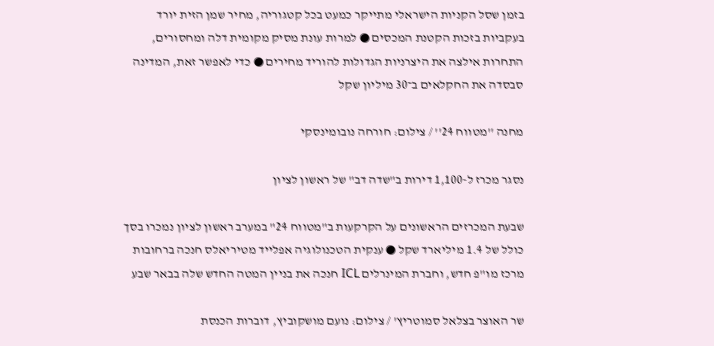בזמן שסל הקניות הישראלי מתייקר כמעט בכל קטגוריה, מחיר שמן הזית יורד בעקביות בזכות הקטנת המכסים ● למרות עונת מסיק מקומית דלה ומחסורים, התחרות אילצה את היצרניות הגדולות להוריד מחירים ● כדי לאפשר זאת, המדינה סבסדה את החקלאים ב־30 מיליון שקל

מחנה ''מטווח 24'' / צילום: חורחה נובומינסקי

נסגר מכרז ל-1,100 דירות ב"שדה דב" של ראשון לציון

שבעת המכרזים הראשונים על הקרקעות ב"מטווח 24" במערב ראשון לציון נמכרו בסך כולל של 1.4 מיליארד שקל ● ענקית הטכנולוגיה אפלייד מטיריאלס חנכה ברחובות מרכז מו"פ חדש, וחברת המינרלים ICL חנכה את בניין המטה החדש שלה בבאר שבע

שר האוצר בצלאל סמוטריץ' / צילום: נועם מושקוביץ, דוברות הכנסת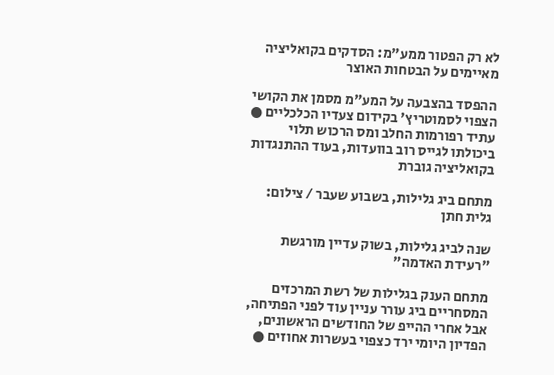לא רק הפטור ממע"מ: הסדקים בקואליציה מאיימים על הבטחות האוצר

ההפסד בהצבעה על המע"מ מסמן את הקושי הצפוי לסמוטריץ' בקידום צעדיו הכלכליים ● עתיד רפורמות החלב ומס הרכוש תלוי ביכולתו לגייס רוב בוועדות, בעוד ההתנגדות בקואליציה גוברת

מתחם ביג גלילות, בשבוע שעבר / צילום: גלית חתן

שנה לביג גלילות, בשוק עדיין מורגשת "רעידת האדמה"

מתחם הענק בגלילות של רשת המרכזים המסחריים ביג עורר עניין עוד לפני הפתיחה, אבל אחרי ההייפ של החודשים הראשונים, הפדיון היומי ירד כצפוי בעשרות אחוזים ●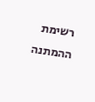רשימת ההמתנה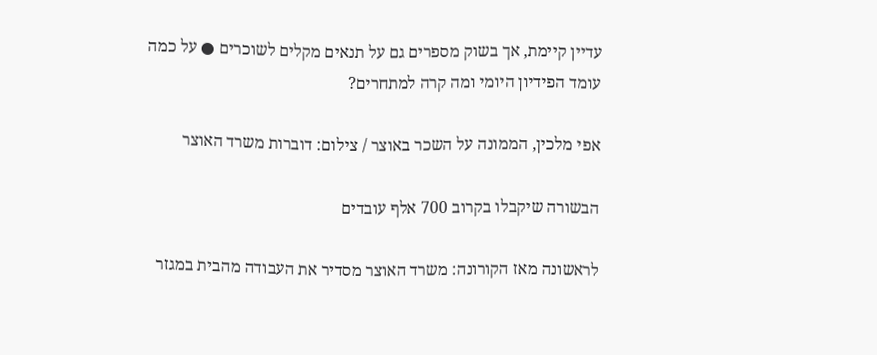עדיין קיימת, אך בשוק מספרים גם על תנאים מקלים לשוכרים ● על כמה עומד הפידיון היומי ומה קרה למתחרים?

אפי מלכין, הממונה על השכר באוצר / צילום: דוברות משרד האוצר

הבשורה שיקבלו בקרוב 700 אלף עובדים

לראשונה מאז הקורונה: משרד האוצר מסדיר את העבודה מהבית במגזר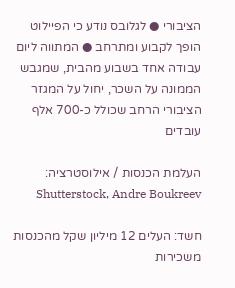הציבורי ● לגלובס נודע כי הפיילוט הופך לקבוע ומתרחב ● המתווה ליום עבודה אחד בשבוע מהבית, שמגבש הממונה על השכר, יחול על המגזר הציבורי הרחב שכולל כ-700 אלף עובדים

העלמת הכנסות / אילוסטרציה: Shutterstock, Andre Boukreev

חשד: העלים 12 מיליון שקל מהכנסות משכירות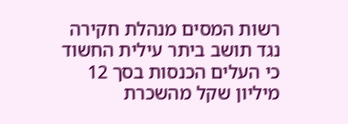רשות המסים מנהלת חקירה נגד תושב ביתר עילית החשוד כי העלים הכנסות בסך 12 מיליון שקל מהשכרת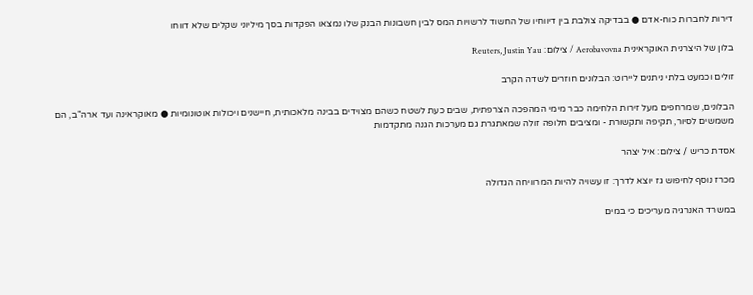דירות לחברות כוח-אדם ● בבדיקה צולבת בין דיווחיו של החשוד לרשויות המס לבין חשבונות הבנק שלו נמצאו הפקדות בסך מיליוני שקלים שלא דווחו

בלון של היצרנית האוקראינית Aerobavovna / צילום: Reuters, Justin Yau

זולים וכמעט בלתי ניתנים ליירוט: הבלונים חוזרים לשדה הקרב

הבלונים, שמרחפים מעל זירות הלחימה כבר מימי המהפכה הצרפתית, שבים כעת לשטח כשהם מצוידים בבינה מלאכותית, חיישנים ויכולות אוטונומיות ● מאוקראינה ועד ארה"ב, הם משמשים לסיור, תקיפה ותקשורת - ומציבים חלופה זולה שמאתגרת גם מערכות הגנה מתקדמות

אסדת כריש / צילום: איל יצהר

מכרז נוסף לחיפוש גז יוצא לדרך: זו עשויה להיות המרוויחה הגדולה

במשרד האנרגיה מעריכים כי במים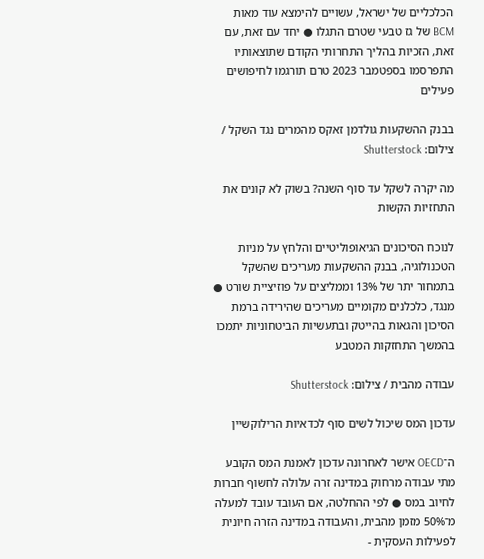הכלכליים של ישראל, עשויים להימצא עוד מאות BCM של גז טבעי שטרם התגלו ● יחד עם זאת, עם זאת, הזכיות בהליך התחרותי הקודם שתוצאותיו התפרסמו בספטמבר 2023 טרם תורגמו לחיפושים פעילים

בבנק ההשקעות גולדמן זאקס מהמרים נגד השקל / צילום: Shutterstock

מה יקרה לשקל עד סוף השנה? בשוק לא קונים את התחזיות הקשות

לנוכח הסיכונים הגיאופוליטיים והלחץ על מניות הטכנולוגיה, בבנק ההשקעות מעריכים שהשקל בתמחור יתר של 13% וממליצים על פוזיציית שורט ● מנגד, כלכלנים מקומיים מעריכים שהירידה ברמת הסיכון והגאות בהייטק ובתעשיות הביטחוניות יתמכו בהמשך התחזקות המטבע

עבודה מהבית / צילום: Shutterstock

עדכון המס שיכול לשים סוף לכדאיות הרילוקשיין

ה־OECD אישר לאחרונה עדכון לאמנת המס הקובע מתי עבודה מרחוק במדינה זרה עלולה לחשוף חברות לחיוב במס ● לפי ההחלטה, אם העובד עובד למעלה מ־50% מזמן מהבית, והעבודה במדינה הזרה חיונית לפעילות העסקית -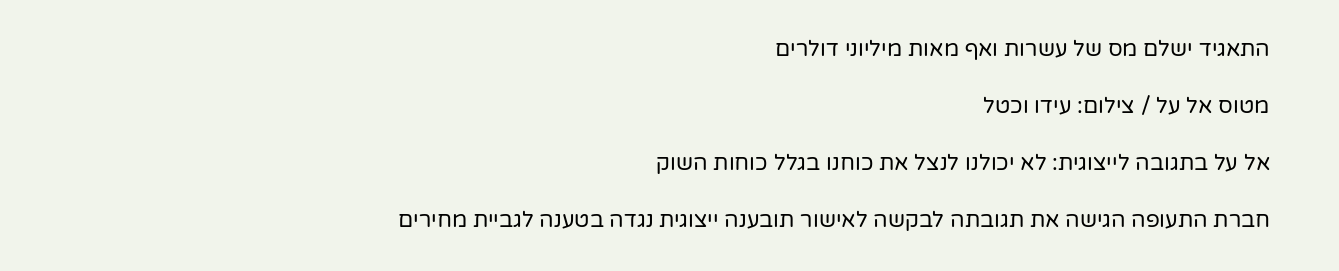התאגיד ישלם מס של עשרות ואף מאות מיליוני דולרים

מטוס אל על / צילום: עידו וכטל

אל על בתגובה לייצוגית: לא יכולנו לנצל את כוחנו בגלל כוחות השוק

חברת התעופה הגישה את תגובתה לבקשה לאישור תובענה ייצוגית נגדה בטענה לגביית מחירים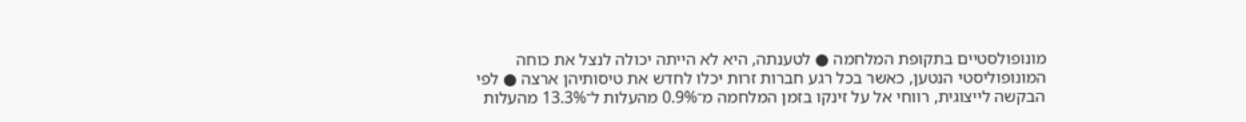מונופולסטיים בתקופת המלחמה ● לטענתה, היא לא הייתה יכולה לנצל את כוחה המונופוליסטי הנטען, כאשר בכל רגע חברות זרות יכלו לחדש את טיסותיהן ארצה ● לפי הבקשה לייצוגית, רווחי אל על זינקו בזמן המלחמה מ־0.9% מהעלות ל־13.3% מהעלות